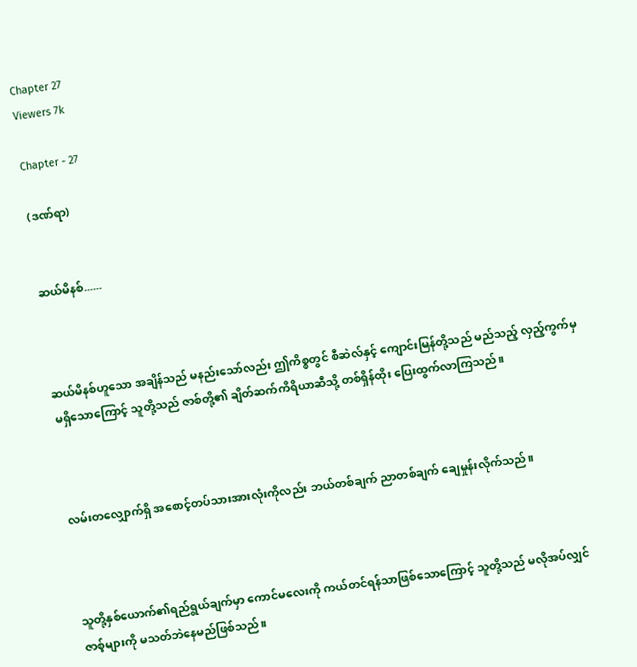Chapter 27
Viewers 7k

Chapter - 27

(ဒဏ်ရာ)


ဆယ်မိနစ်......



ဆယ်မိနစ်ဟူသော အချိန်သည် မနည်းသော်လည်း ဤကိစ္စတွင် စီဆဲလ်နှင့် ကျောင်းမြန်တို့သည် မည်သည့် လှည့်ကွက်မှ မရှိသောကြောင့် သူတို့သည် ဇာစ်တို့၏ ချိတ်ဆက်ကိရိယာဆီသို့ တစ်ရှိန်ထိုး ပြေးထွက်လာကြသည်။



လမ်းတလျှောက်ရှိ အစောင့်တပ်သားအားလုံးကိုလည်း ဘယ်တစ်ချက် ညာတစ်ချက် ချေမှုန်းလိုက်သည်။



သူတို့နှစ်ယောက်၏ရည်ရွယ်ချက်မှာ ကောင်မလေးကို ကယ်တင်ရန်သာဖြစ်သောကြောင့် သူတို့သည် မလိုအပ်လျှင် ဇာစ့်များကို မသတ်ဘဲနေမည်ဖြစ်သည်။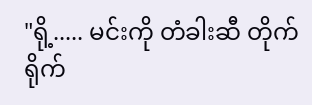"ရို့..... မင်းကို တံခါးဆီ တိုက်ရိုက်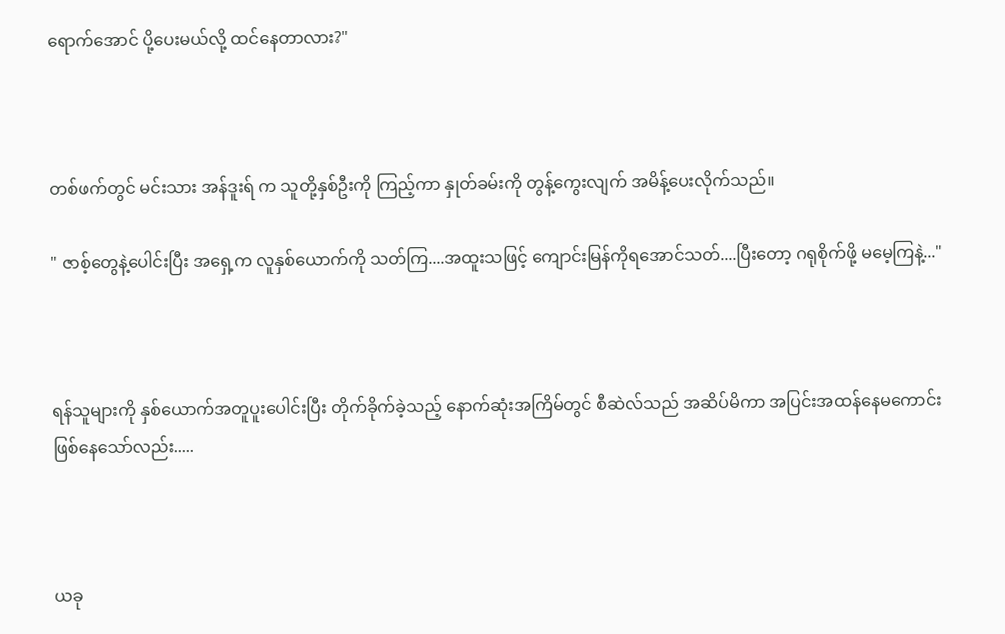ရောက်အောင် ပို့ပေးမယ်လို့ ထင်နေတာလား?"



တစ်ဖက်တွင် မင်းသား အန်ဒူးရ် က သူတို့နှစ်ဦးကို ကြည့်ကာ နှုတ်ခမ်းကို တွန့်ကွေးလျက် အမိန့်ပေးလိုက်သည်။

" ဇာစ့်တွေနဲ့ပေါင်းပြီး အရှေ့က လူနှစ်ယောက်ကို သတ်ကြ....အထူးသဖြင့် ကျောင်းမြန်ကိုရအောင်သတ်....ပြီးတော့ ဂရုစိုက်ဖို့ မမေ့ကြနဲ့..."



ရန်သူများကို နှစ်ယောက်အတူပူးပေါင်းပြီး တိုက်ခိုက်ခဲ့သည့် နောက်ဆုံးအကြိမ်တွင် စီဆဲလ်သည် အဆိပ်မိကာ အပြင်းအထန်နေမကောင်းဖြစ်နေသော်လည်း.....



ယခု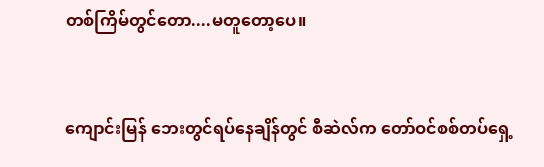တစ်ကြိမ်တွင်တော....မတူတော့ပေ။



ကျောင်းမြန် ဘေးတွင်ရပ်နေချိန်တွင် စီဆဲလ်က တော်ဝင်စစ်တပ်ရှေ့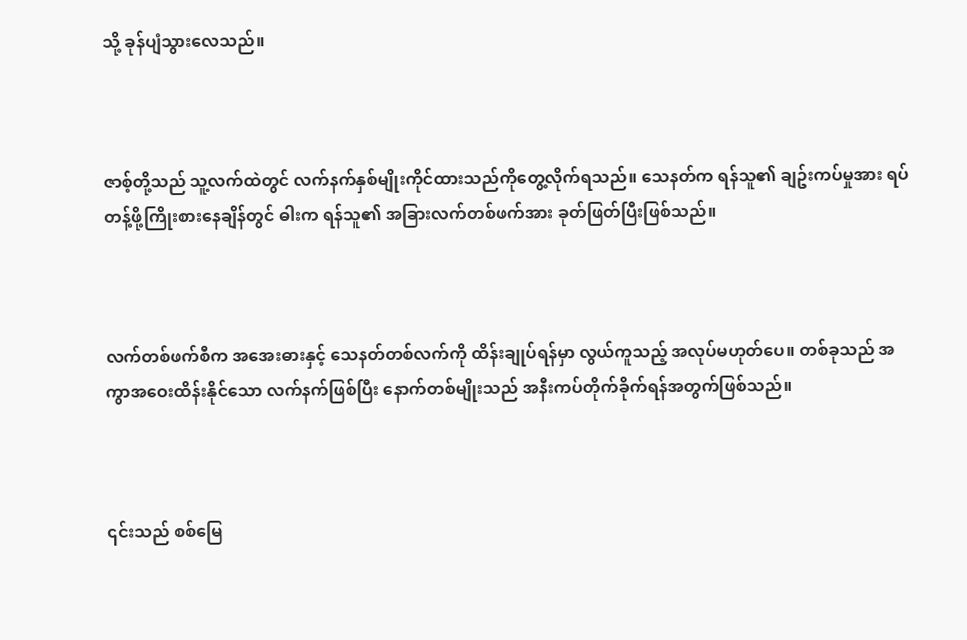သို့ ခုန်ပျံသွားလေသည်။



ဇာစ့်တို့သည် သူ့လက်ထဲတွင် လက်နက်နှစ်မျိုးကိုင်ထားသည်ကိုတွေ့လိုက်ရသည်။ သေနတ်က ရန်သူ၏ ချဥ်းကပ်မှုအား ရပ်တန့်ဖို့ကြိုးစားနေချိန်တွင် ဓါးက ရန်သူ၏ အခြားလက်တစ်ဖက်အား ခုတ်ဖြတ်ပြီးဖြစ်သည်။



လက်တစ်ဖက်စီက အအေးဓားနှင့် သေနတ်တစ်လက်ကို ထိန်းချုပ်ရန်မှာ လွယ်ကူသည့် အလုပ်မဟုတ်ပေ။ တစ်ခုသည် အကွာအဝေးထိန်းနိုင်သော လက်နက်ဖြစ်ပြီး နောက်တစ်မျိုးသည် အနီးကပ်တိုက်ခိုက်ရန်အတွက်ဖြစ်သည်။



၎င်းသည် စစ်မြေ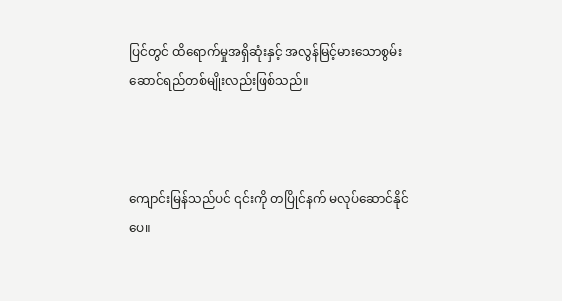ပြင်တွင် ထိရောက်မှုအရှိဆုံးနှင့် အလွန်မြင့်မားသောစွမ်းဆောင်ရည်တစ်မျိုးလည်းဖြစ်သည်။



ကျောင်းမြန်သည်ပင် ၎င်းကို တပြိုင်နက် မလုပ်ဆောင်နိုင်ပေ။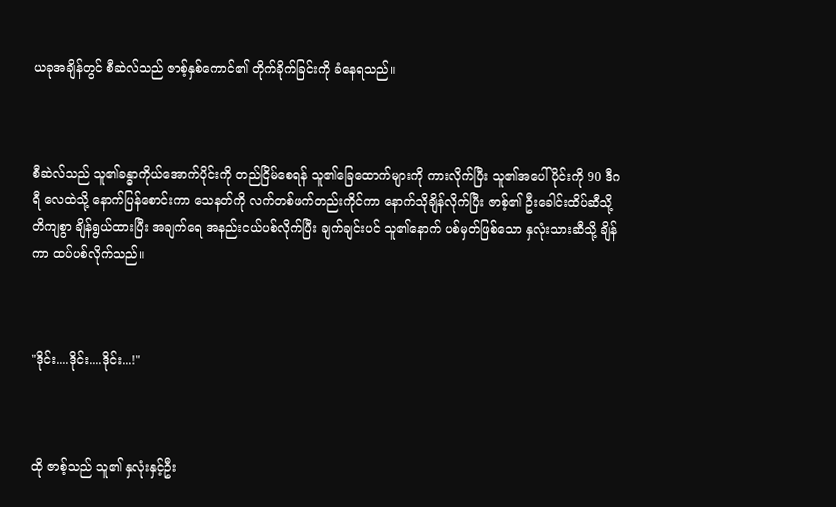ယခုအချိန်တွင် စီဆဲလ်သည် ဇာစ့်နှစ်ကောင်၏ တိုက်ခိုက်ခြင်းကို ခံနေရသည်။



စီဆဲလ်သည် သူ၏ခန္ဓာကိုယ်အောက်ပိုင်းကို တည်ငြိမ်စေရန် သူ၏ခြေထောက်များကို ကားလိုက်ပြီး သူ၏အပေါ်ပိုင်းကို 90 ဒီဂရီ လေထဲသို့ နောက်ပြန်စောင်းကာ သေနတ်ကို လက်တစ်ဖက်တည်းကိုင်ကာ နောက်သိုချိန်လိုက်ပြီး ဇာစ့်၏ ဦးခေါင်းထိပ်ဆီသို့ တိကျစွာ ချိန်ရွယ်ထားပြီး အချက်ရေ အနည်းငယ်ပစ်လိုက်ပြီး ချက်ချင်းပင် သူ၏နောက် ပစ်မှတ်ဖြစ်သော နှလုံးသားဆီသို့ ချိန်ကာ ထပ်ပစ်လိုက်သည်။



"ဒိုင်း....ဒိုင်း....ဒိုင်း...!"



ထို ဇာစ့်သည် သူ၏ နှလုံးနှင့်ဦး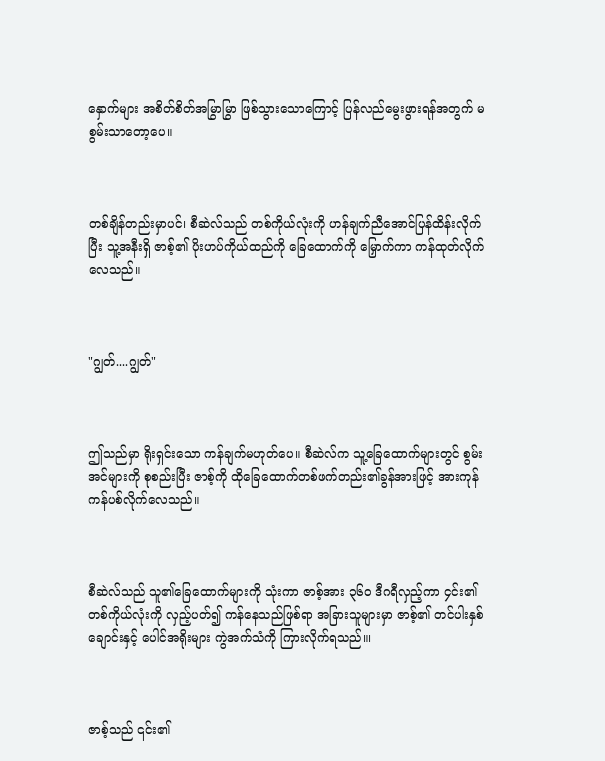နှောက်များ အစိတ်စိတ်အမြွာမြွာ ဖြစ်သွားသောကြောင့် ပြန်လည်မွေးဖွားရန်အတွက် မစွမ်းသာတော့ပေ။



တစ်ချိန်တည်းမှာပင်၊ စီဆဲလ်သည် တစ်ကိုယ်လုံးကို ဟန်ချက်ညီအောင်ပြန်ထိန်းလိုက်ပြီး သူ့အနီးရှိ ဇာစ့်၏ ပိုးဟပ်ကိုယ်ထည်ကို ခြေထောက်ကို မြှောက်ကာ ကန်ထုတ်လိုက်လေသည်။



"ဂျွတ်....ဂျွတ်"



ဤသည်မှာ ရိုးရှင်းသော ကန်ချက်မဟုတ်ပေ။ စီဆဲလ်က သူ့ခြေထောက်များတွင် စွမ်းအင်များကို စုစည်းပြီး ဇာစ့်ကို ထိုခြေထောက်တစ်ဖက်တည်း၏ခွန်အားဖြင့် အားကုန်ကန်ပစ်လိုက်လေသည်။



စီဆဲလ်သည် သူ၏ခြေထောက်များကို သုံးကာ ဇာစ့်အား ၃၆၀ ဒီဂရီလှည့်ကာ ၄င်း၏တစ်ကိုယ်လုံးကို လှည့်ပတ်၍ ကန်နေသည်ဖြစ်ရာ အခြားသူများမှာ ဇာစ့်၏ တင်ပါးနှစ်ချောင်းနှင့် ပေါင်အရိုးများ ကွဲအက်သံကို ကြားလိုက်ရသည်။၊



ဇာစ့်သည် ၎င်း၏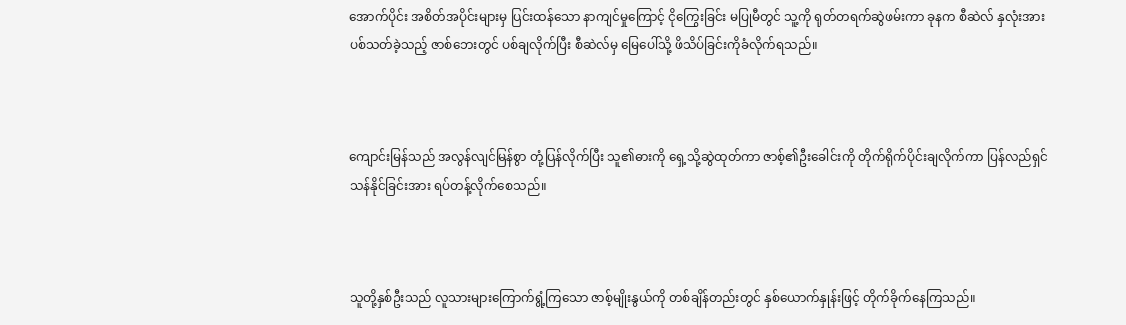အောက်ပိုင်း အစိတ်အပိုင်းများမှ ပြင်းထန်သော နာကျင်မှုကြောင့် ငိုကြွေးခြင်း မပြုမီတွင် သူ့ကို ရုတ်တရက်ဆွဲဖမ်းကာ ခုနက စီဆဲလ် နှလုံးအားပစ်သတ်ခဲ့သည့် ဇာစ်ဘေးတွင် ပစ်ချလိုက်ပြီး စီဆဲလ်မှ မြေပေါ်သို့ ဖိသိပ်ခြင်းကိုခံလိုက်ရသည်။



ကျောင်းမြန်သည် အလွန်လျင်မြန်စွာ တုံ့ပြန်လိုက်ပြီး သူ၏ဓားကို ရှေ့သို့ဆွဲထုတ်ကာ ဇာစ့်၏ဦးခေါင်းကို တိုက်ရိုက်ပိုင်းချလိုက်ကာ ပြန်လည်ရှင်သန်နိုင်ခြင်းအား ရပ်တန့်လိုက်စေသည်။



သူတို့နှစ်ဦးသည် လူသားများကြောက်ရွံ့ကြသော ဇာစ့်မျိုးနွယ်ကို တစ်ချိန်တည်းတွင် နှစ်ယောက်နှုန်းဖြင့် တိုက်ခိုက်နေကြသည်။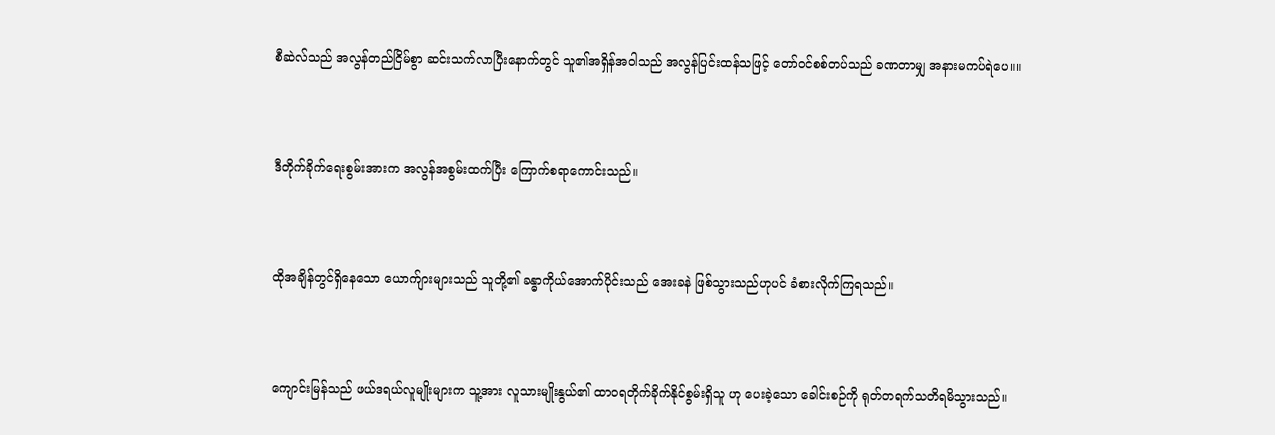စီဆဲလ်သည် အလွန်တည်ငြိမ်စွာ ဆင်းသက်လာပြီးနောက်တွင် သူ၏အရှိန်အဝါသည် အလွန်ပြင်းထန်သဖြင့် တော်ဝင်စစ်တပ်သည် ခဏတာမျှ အနားမကပ်ရဲပေ။။



ဒီတိုက်ခိုက်ရေးစွမ်းအားက အလွန်အစွမ်းထက်ပြီး ကြောက်စရာကောင်းသည်။



ထိုအချိန်တွင်ရှိနေသော ယောက်ျားများသည် သူတို့၏ ခန္ဓာကိုယ်အောက်ပိုင်းသည် အေးခနဲ ဖြစ်သွားသည်ဟုပင် ခံစားလိုက်ကြရသည်။



ကျောင်းမြန်သည် ဖယ်ဒရယ်လူမျိုးများက သူ့အား လူသားမျိုးနွယ်၏ ထာဝရတိုက်ခိုက်နိုင်စွမ်းရှိသူ ဟု ပေးခဲ့သော ခေါင်းစဉ်ကို ရုတ်တရက်သတိရမိသွားသည်။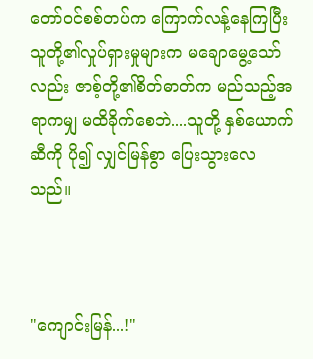တော်ဝင်စစ်တပ်က ကြောက်လန့်နေကြပြီး သူတို့၏လှုပ်ရှားမှုများက မချောမွေ့သော်လည်း ဇာစ့်တို့၏စိတ်ဓာတ်က မည်သည့်အရာကမျှ မထိခိုက်စေဘဲ....သူတို့ နှစ်ယောက်ဆီကို ပို၍ လျှင်မြန်စွာ ပြေးသွားလေသည်။



"ကျောင်းမြန်...!"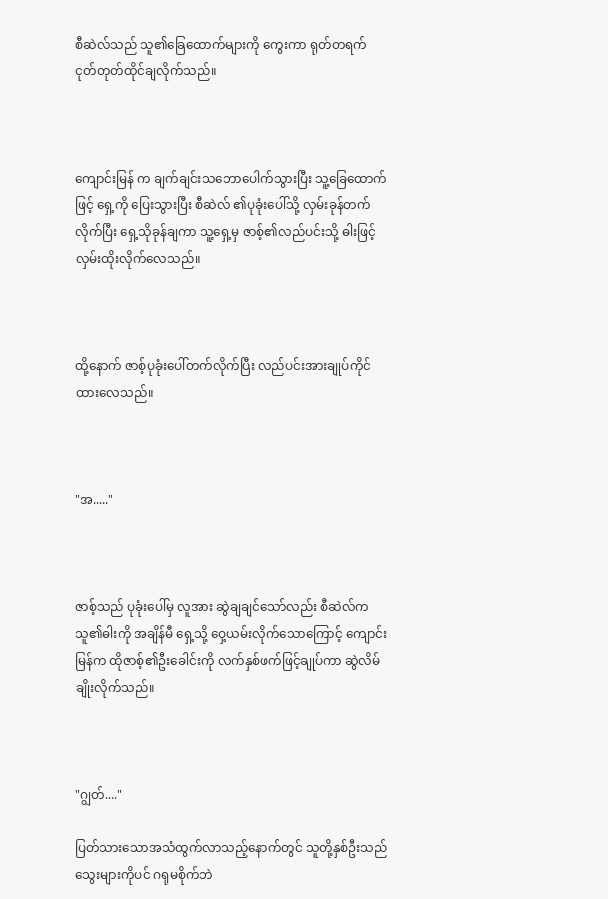စီဆဲလ်သည် သူ၏ခြေထောက်များကို ကွေးကာ ရုတ်တရက် ငုတ်တုတ်ထိုင်ချလိုက်သည်။



ကျောင်းမြန် က ချက်ချင်းသဘောပေါက်သွားပြီး သူ့ခြေထောက်ဖြင့် ရှေ့ကို ပြေးသွားပြီး စီဆဲလ် ၏ပုခုံးပေါ်သို့ လှမ်းခုန်တက်လိုက်ပြီး ရှေ့သိုခုန်ချကာ သူ့ရှေ့မှ ဇာစ့်၏လည်ပင်းသို့ ဓါးဖြင့် လှမ်းထိုးလိုက်လေသည်။



ထို့နောက် ဇာစ့်ပုခုံးပေါ်တက်လိုက်ပြီး လည်ပင်းအားချုပ်ကိုင်ထားလေသည်။



"အ....."



ဇာစ့်သည် ပုခုံးပေါ်မှ လူအား ဆွဲချချင်သော်လည်း စီဆဲလ်က သူ၏ဓါးကို အချိန်မီ ရှေ့သို့ ဝှေ့ယမ်းလိုက်သောကြောင့် ကျောင်းမြန်က ထိုဇာစ့်၏ဦးခေါင်းကို လက်နှစ်ဖက်ဖြင့်ချုပ်ကာ ဆွဲလိမ်ချိုးလိုက်သည်။



"ဂျွတ်...."

ပြတ်သားသောအသံထွက်လာသည့်နောက်တွင် သူတို့နှစ်ဦးသည် သွေးများကိုပင် ဂရုမစိုက်ဘဲ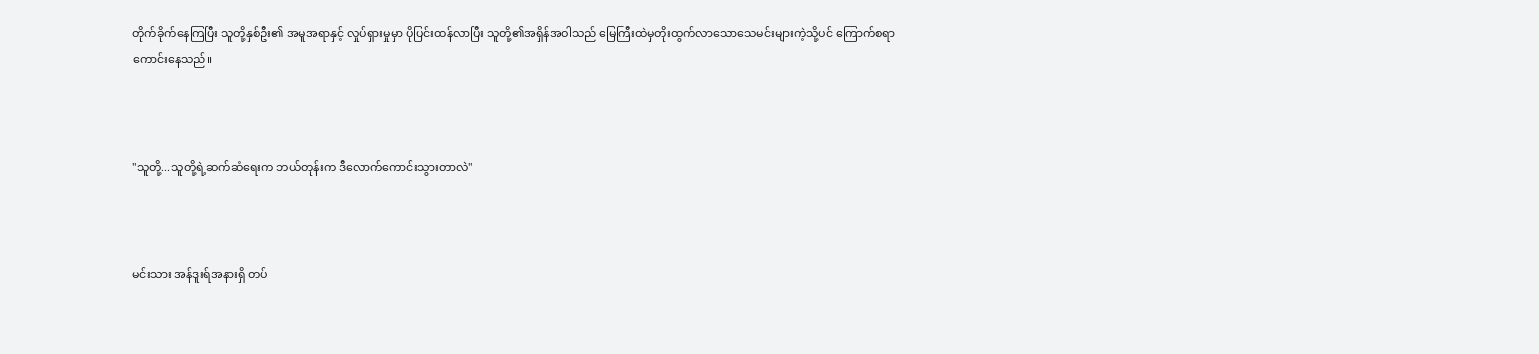တိုက်ခိုက်နေကြပြီး သူတို့နှစ်ဦး၏ အမူအရာနှင့် လှုပ်ရှားမှုမှာ ပိုပြင်းထန်လာပြီး သူတို့၏အရှိန်အဝါသည် မြေကြီးထဲမှတိုးထွက်လာသောသေမင်းများကဲ့သို့ပင် ကြောက်စရာကောင်းနေသည်။



"သူတို့...သူတို့ရဲ့ဆက်ဆံရေးက ဘယ်တုန်းက ဒီလောက်ကောင်းသွားတာလဲ"



မင်းသား အန်ဒူးရ်အနားရှိ တပ်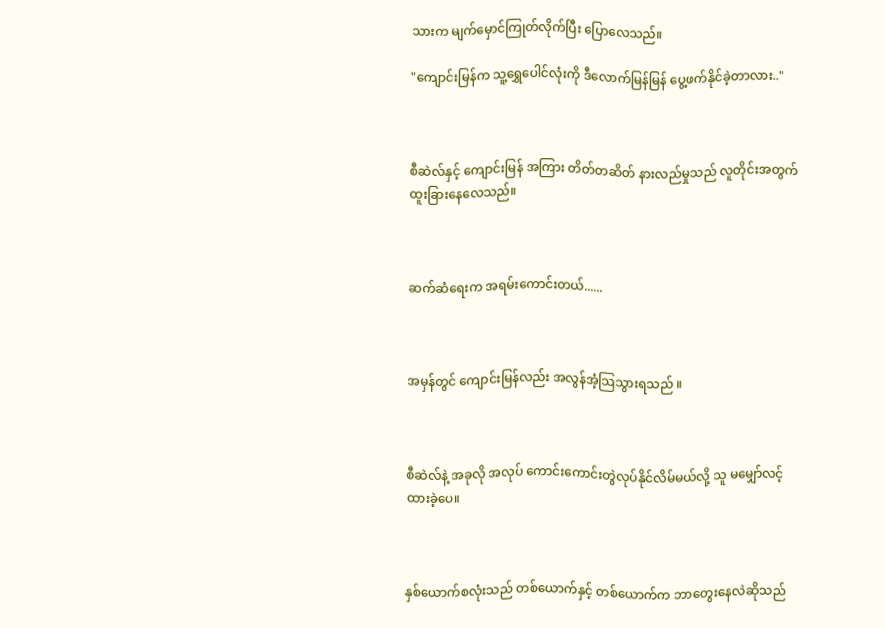သားက မျက်မှောင်ကြုတ်လိုက်ပြီး ပြောလေသည်။

"ကျောင်းမြန်က သူ့ရွှေပေါင်လုံးကို ဒီလောက်မြန်မြန် ပွေ့ဖက်နိုင်ခဲ့တာလား.."



စီဆဲလ်နှင့် ကျောင်းမြန် အကြား တိတ်တဆိတ် နားလည်မှုသည် လူတိုင်းအတွက် ထူးခြားနေလေသည်။



ဆက်ဆံရေးက အရမ်းကောင်းတယ်......



အမှန်တွင် ကျောင်းမြန်လည်း အလွန်အံ့သြသွားရသည် ။



စီဆဲလ်နဲ့ အခုလို အလုပ် ကောင်းကောင်းတွဲလုပ်နိုင်လိမ်မယ်လို့ သူ မမျှော်လင့်ထားခဲ့ပေ။



နှစ်ယောက်စလုံးသည် တစ်ယောက်နှင့် တစ်ယောက်က ဘာတွေးနေလဲဆိုသည်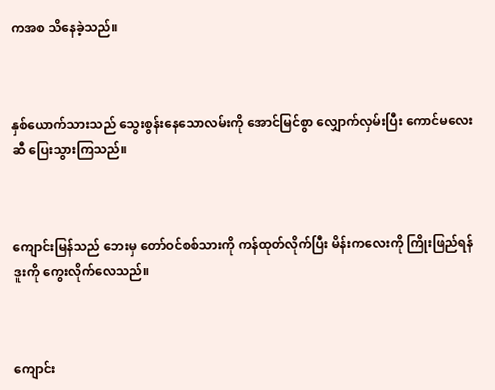ကအစ သိနေခဲ့သည်။



နှစ်ယောက်သားသည် သွေးစွန်းနေသောလမ်းကို အောင်မြင်စွာ လျှောက်လှမ်းပြီး ကောင်မလေးဆီ ပြေးသွားကြသည်။



ကျောင်းမြန်သည် ဘေးမှ တော်ဝင်စစ်သားကို ကန်ထုတ်လိုက်ပြီး မိန်းကလေးကို ကြိုးဖြည်ရန် ဒူးကို ကွေးလိုက်လေသည်။



ကျောင်း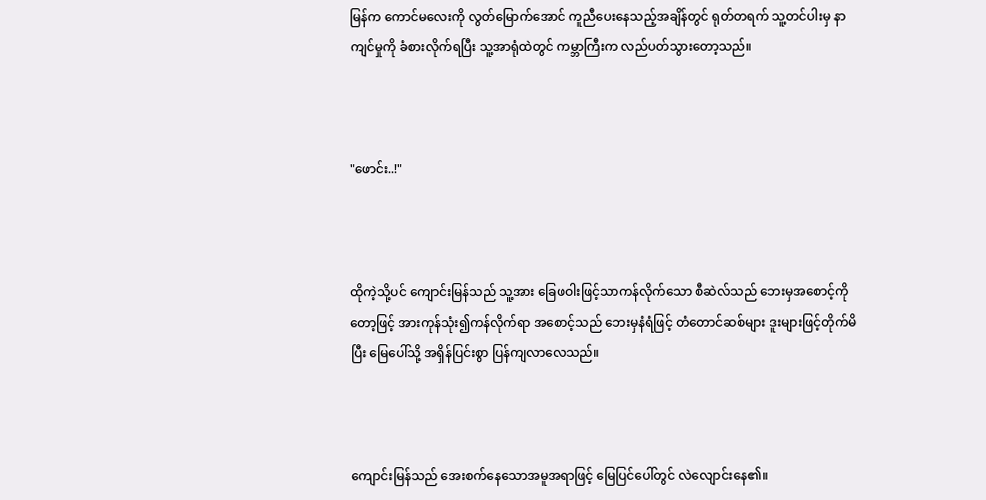မြန်က ကောင်မလေးကို လွတ်မြောက်အောင် ကူညီပေးနေသည့်အချိန်တွင် ရုတ်တရက် သူ့တင်ပါးမှ နာကျင်မှုကို ခံစားလိုက်ရပြီး သူ့အာရုံထဲတွင် ကမ္ဘာကြီးက လည်ပတ်သွားတော့သည်။



"ဖောင်း..!"



ထိုကဲ့သို့ပင် ကျောင်းမြန်သည် သူ့အား ခြေဖဝါးဖြင့်သာကန်လိုက်သော စီဆဲလ်သည် ဘေးမှအစောင့်ကိုတော့ဖြင့် အားကုန်သုံး၍ကန်လိုက်ရာ အစောင့်သည် ဘေးမှနံရံဖြင့် တံတောင်ဆစ်များ ဒူးများဖြင့်တိုက်မိပြီး မြေပေါ်သို့ အရှိန်ပြင်းစွာ ပြန်ကျလာလေသည်။



ကျောင်းမြန်သည် အေးစက်နေသောအမူအရာဖြင့် မြေပြင်ပေါ်တွင် လဲလျောင်းနေ၏။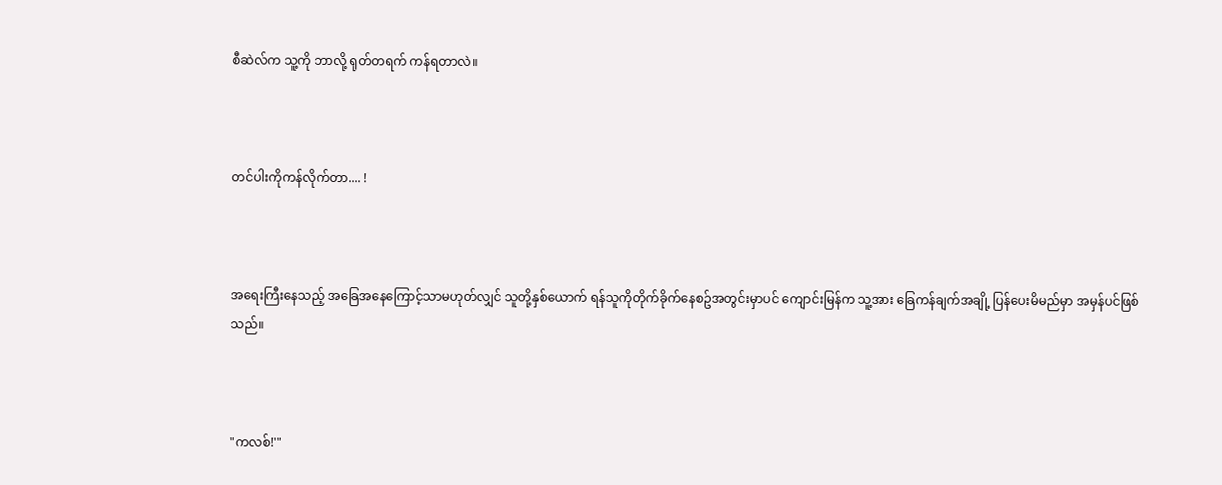စီဆဲလ်က သူ့ကို ဘာလို့ ရုတ်တရက် ကန်ရတာလဲ။



တင်ပါးကိုကန်လိုက်တာ.... !



အရေးကြီးနေသည့် အခြေအနေကြောင့်သာမဟုတ်လျှင် သူတို့နှစ်ယောက် ရန်သူကိုတိုက်ခိုက်နေစဥ်အတွင်းမှာပင် ကျောင်းမြန်က သူ့အား ခြေကန်ချက်အချို့ ပြန်ပေးမိမည်မှာ အမှန်ပင်ဖြစ်သည်။



"ကလစ်!'"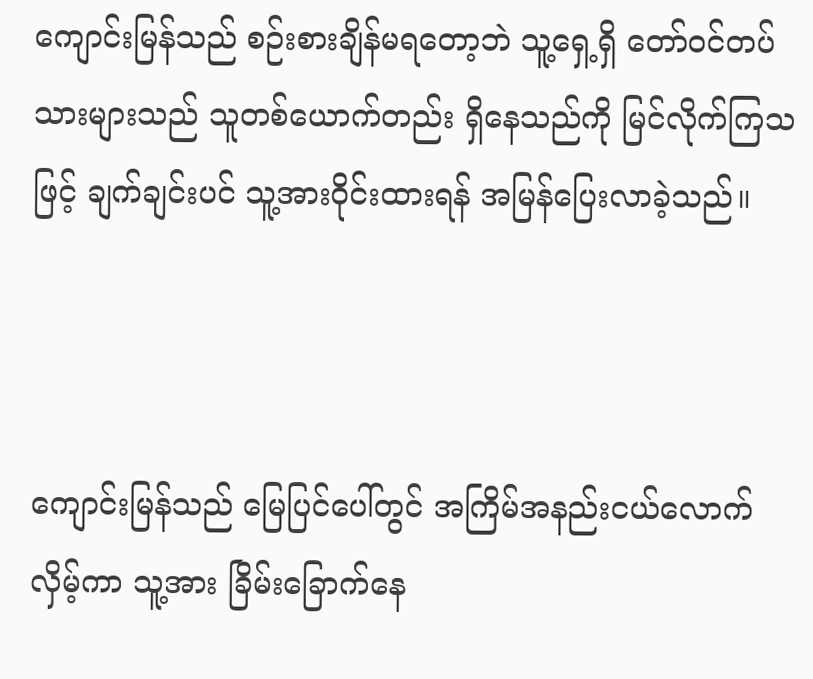ကျောင်းမြန်သည် စဉ်းစားချိန်မရတော့ဘဲ သူ့ရှေ့ရှိ တော်ဝင်တပ်သားများသည် သူတစ်ယောက်တည်း ရှိနေသည်ကို မြင်လိုက်ကြသဖြင့် ချက်ချင်းပင် သူ့အားဝိုင်းထားရန် အမြန်ပြေးလာခဲ့သည်။



ကျောင်းမြန်သည် မြေပြင်ပေါ်တွင် အကြိမ်အနည်းငယ်လောက် လှိမ့်ကာ သူ့အား ခြိမ်းခြောက်နေ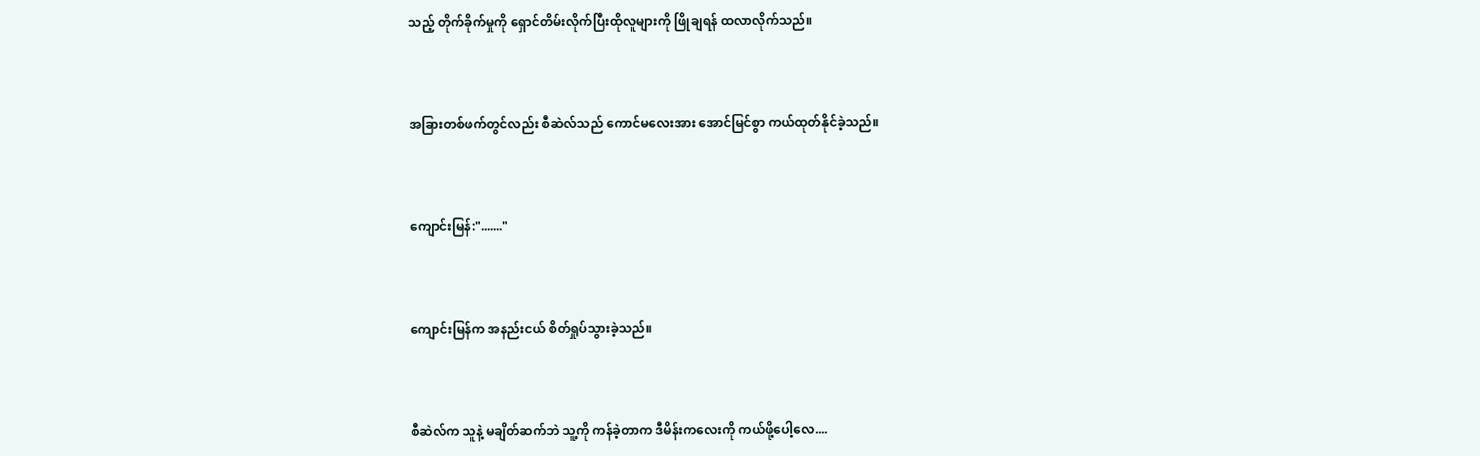သည့် တိုက်ခိုက်မှုကို ရှောင်တိမ်းလိုက်ပြီးထိုလူများကို ဖြိုချရန် ထလာလိုက်သည်။



အခြားတစ်ဖက်တွင်လည်း စီဆဲလ်သည် ကောင်မလေးအား အောင်မြင်စွာ ကယ်ထုတ်နိုင်ခဲ့သည်။



ကျောင်းမြန်:"......."



ကျောင်းမြန်က အနည်းငယ် စိတ်ရှုပ်သွားခဲ့သည်။



စီဆဲလ်က သူနဲ့ မချိတ်ဆက်ဘဲ သူ့ကို ကန်ခဲ့တာက ဒီမိန်းကလေးကို ကယ်ဖို့ပေါ့လေ....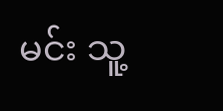မင်း သူ့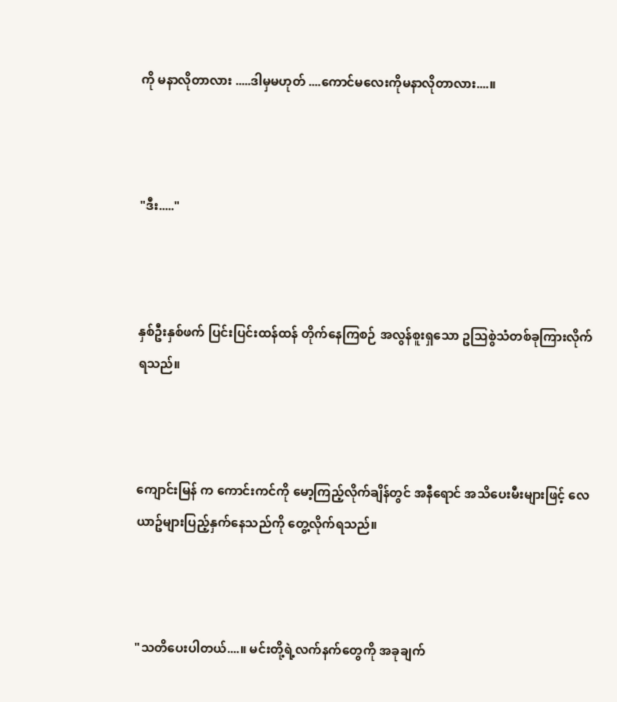ကို မနာလိုတာလား .....ဒါမှမဟုတ် ....ကောင်မလေးကိုမနာလိုတာလား....။



"ဒီး....."



နှစ်ဦးနှစ်ဖက် ပြင်းပြင်းထန်ထန် တိုက်နေကြစဉ် အလွန်စူးရှသော ဥသြစွဲသံတစ်ခုကြားလိုက်ရသည်။



ကျောင်းမြန် က ကောင်းကင်ကို မော့ကြည့်လိုက်ချိန်တွင် အနီရောင် အသိပေးမီးများဖြင့် လေယာဥ်များပြည့်နှက်နေသည်ကို တွေ့လိုက်ရသည်။



"သတိပေးပါတယ်....။ မင်းတို့ရဲ့လက်နက်တွေကို အခုချက်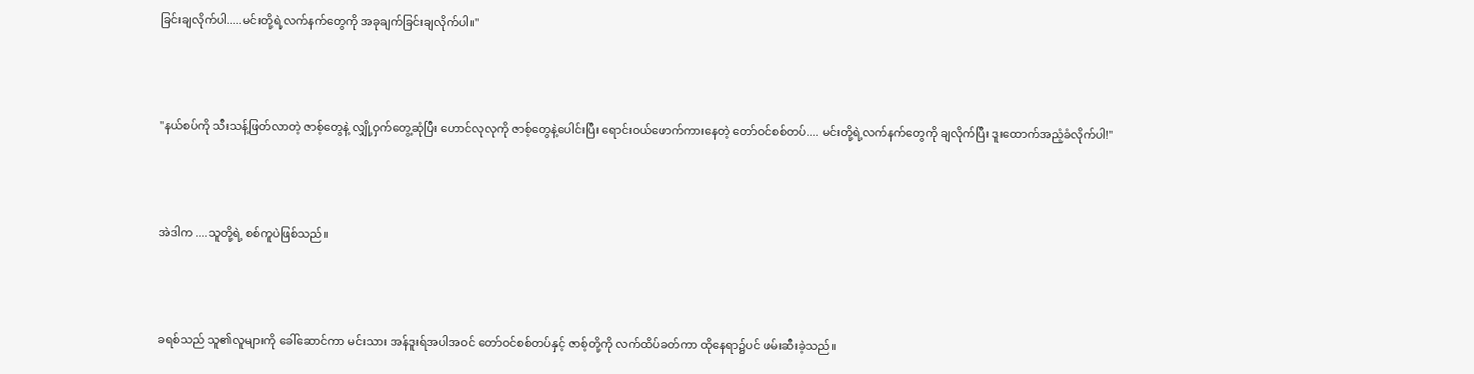ခြင်းချလိုက်ပါ.....မင်းတို့ရဲ့လက်နက်တွေကို အခုချက်ခြင်းချလိုက်ပါ။"



"နယ်စပ်ကို သီးသန့်ဖြတ်လာတဲ့ ဇာစ့်တွေနဲ့ လျှို့ဝှက်တွေ့ဆုံပြီး ဟောင်လုလုကို ဇာစ့်တွေနဲ့ပေါင်းပြီး ရောင်းဝယ်ဖောက်ကားနေတဲ့ တော်ဝင်စစ်တပ်.... မင်းတို့ရဲ့လက်နက်တွေကို ချလိုက်ပြီး ဒူးထောက်အညံ့ခံလိုက်ပါ!"



အဲဒါက ....သူတို့ရဲ့ စစ်ကူပဲဖြစ်သည်။



ခရစ်သည် သူ၏လူများကို ခေါ်ဆောင်ကာ မင်းသား အန်ဒူးရ်အပါအဝင် တော်ဝင်စစ်တပ်နှင့် ဇာစ့်တို့ကို လက်ထိပ်ခတ်ကာ ထိုနေရာ၌ပင် ဖမ်းဆီးခဲ့သည်။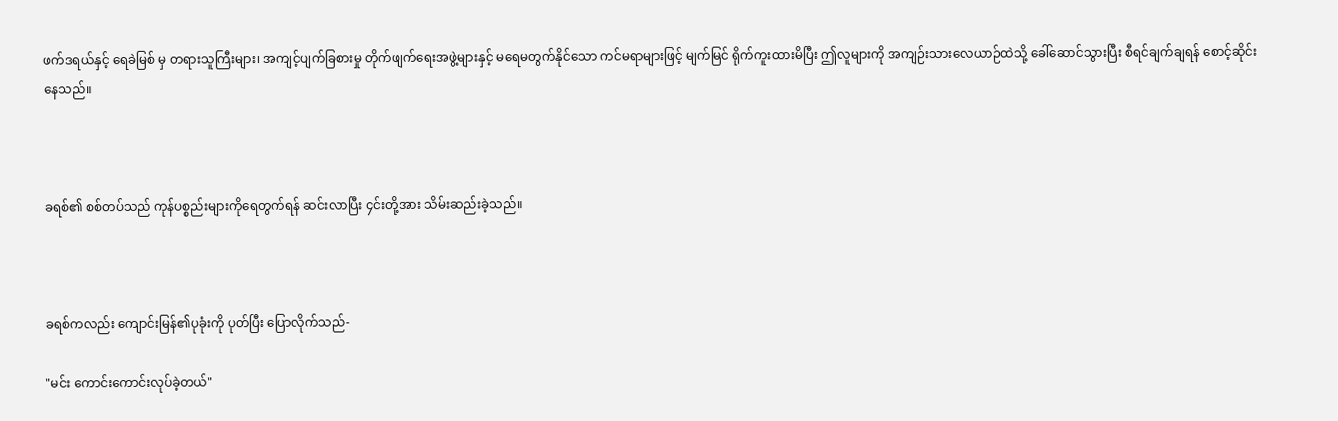ဖက်ဒရယ်နှင့် ရေခဲမြစ် မှ တရားသူကြီးများ၊ အကျင့်ပျက်ခြစားမှု တိုက်ဖျက်ရေးအဖွဲ့များနှင့် မရေမတွက်နိုင်သော ကင်မရာများဖြင့် မျက်မြင် ရိုက်ကူးထားမိပြီး ဤလူများကို အကျဉ်းသားလေယာဉ်ထဲသို့ ခေါ်ဆောင်သွားပြီး စီရင်ချက်ချရန် စောင့်ဆိုင်းနေသည်။



ခရစ်၏ စစ်တပ်သည် ကုန်ပစ္စည်းများကိုရေတွက်ရန် ဆင်းလာပြီး ၄င်းတို့အား သိမ်းဆည်းခဲ့သည်။



ခရစ်ကလည်း ကျောင်းမြန်၏ပုခုံးကို ပုတ်ပြီး ပြောလိုက်သည်-

"မင်း ကောင်းကောင်းလုပ်ခဲ့တယ်"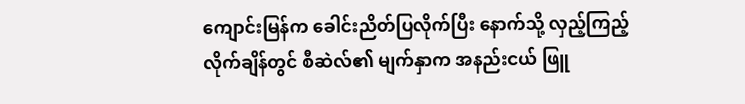ကျောင်းမြန်က ခေါင်းညိတ်ပြလိုက်ပြီး နောက်သို့ လှည့်ကြည့်လိုက်ချိန်တွင် စီဆဲလ်၏ မျက်နှာက အနည်းငယ် ဖြူ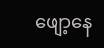ဖျော့နေ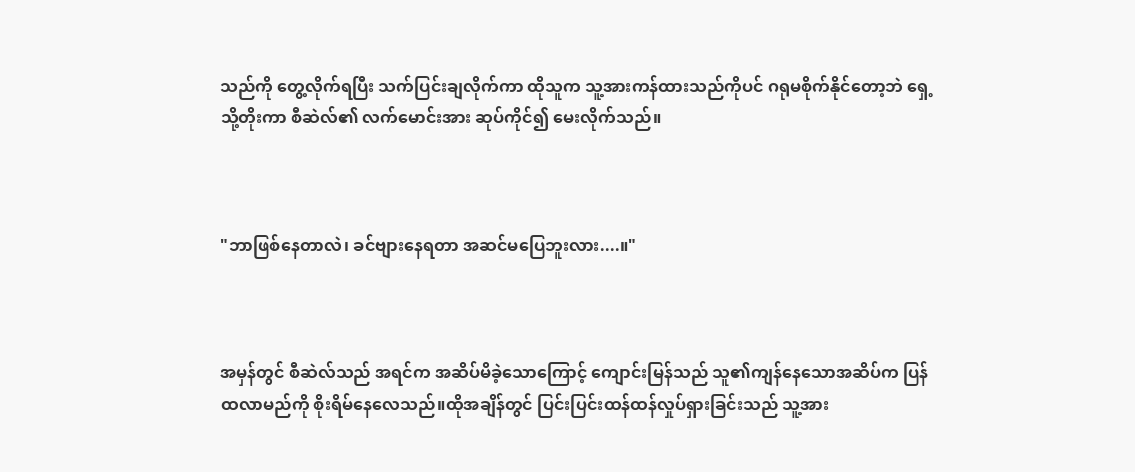သည်ကို တွေ့လိုက်ရပြီး သက်ပြင်းချလိုက်ကာ ထိုသူက သူ့အားကန်ထားသည်ကိုပင် ဂရုမစိုက်နိုင်တော့ဘဲ ရှေ့သို့တိုးကာ စီဆဲလ်၏ လက်မောင်းအား ဆုပ်ကိုင်၍ မေးလိုက်သည်။



"ဘာဖြစ်နေတာလဲ၊ ခင်ဗျားနေရတာ အဆင်မပြေဘူးလား....။"



အမှန်တွင် စီဆဲလ်သည် အရင်က အဆိပ်မိခဲ့သောကြောင့် ကျောင်းမြန်သည် သူ၏ကျန်နေသောအဆိပ်က ပြန်ထလာမည်ကို စိုးရိမ်နေလေသည်။ထိုအချိန်တွင် ပြင်းပြင်းထန်ထန်လှုပ်ရှားခြင်းသည် သူ့အား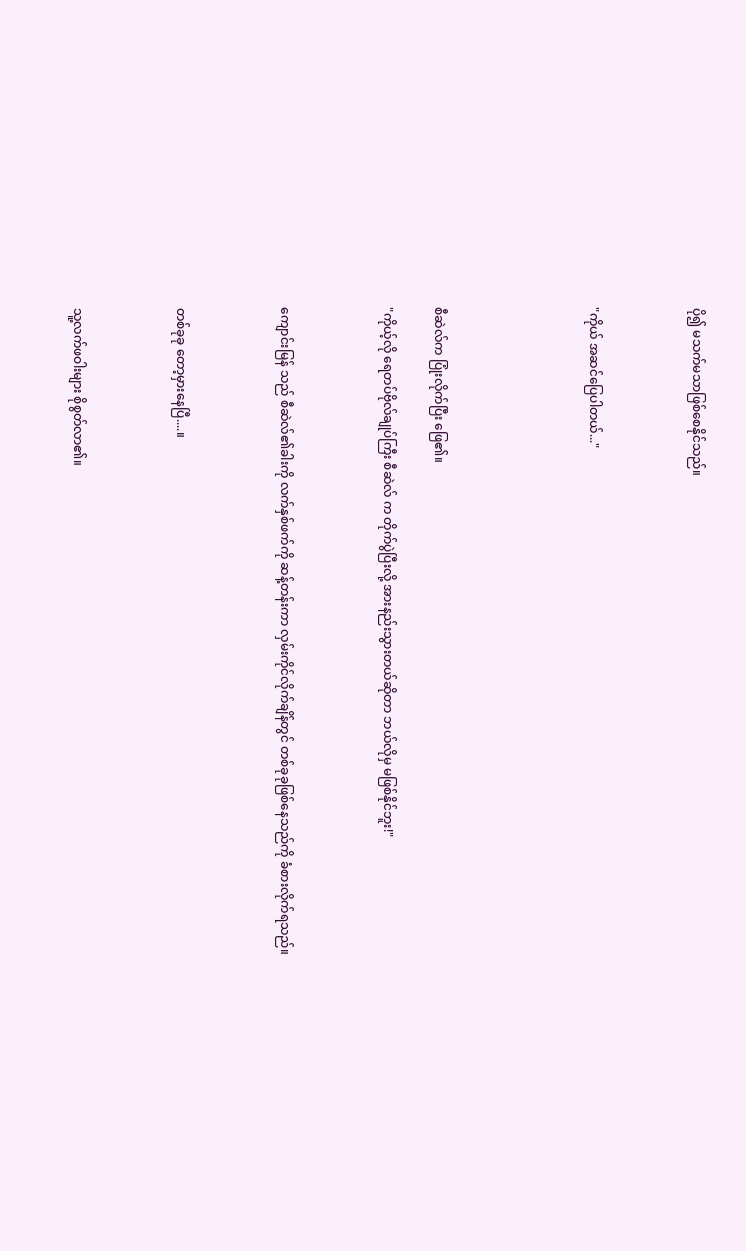ပို၍ မသက်မသာဖြစ်စေနိုင်သည်။



"ကိုယ် အဆင်ပြေပါတယ်..."





စီဆဲလ်က ပြုံးလိုက်ပြီး ဖြေ၏။

"ကိုယ့်လို ရေတပ်ဗိုလ်ချုပ်ကြီး စီဆဲလ် က တိုက်ပွဲပြီးလို့ အားနည်းသွားတယ်ဆိုတာ ဘယ်လိုမှ မဖြစ်နိုင်ဘူး!"



ကျောင်းမြန် သည် စီဆဲလ်၏ခါးကို လက်နှစ်ဖက်ကို ဆန့်တန်းကာ လှမ်းကိုင်လိုက်ချိန်တွင် တစ်ခုခုဖြစ်နေသည်ကို ခံစားလိုက်ရသည်။



တစ်ခုခု တော့မှားနေပြီ....။



သူ့လက်ဖဝါးများ စိုစွတ်လာ၏။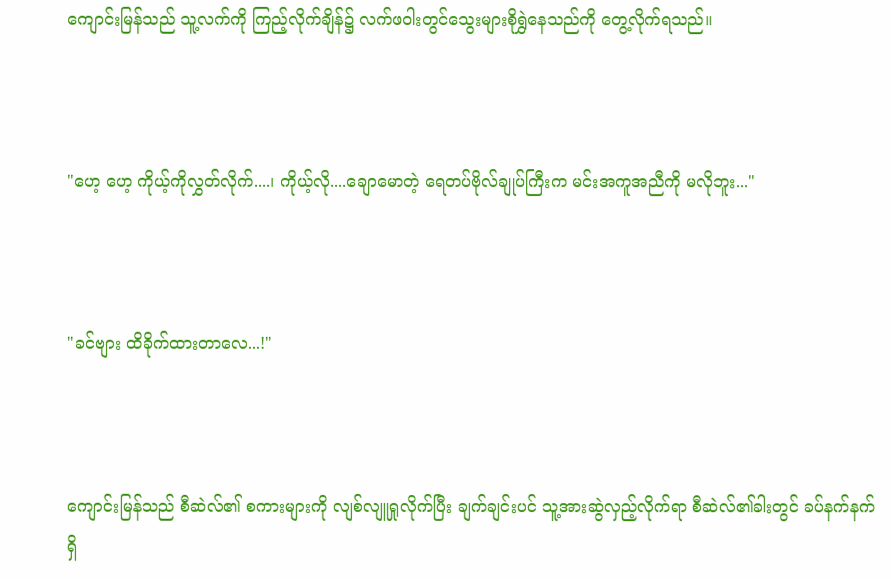ကျောင်းမြန်သည် သူ့လက်ကို ကြည့်လိုက်ချိန်၌ လက်ဖဝါးတွင်သွေးများစိုရွှဲနေသည်ကို တွေ့လိုက်ရသည်။



"ဟေ့ ဟေ့ ကိုယ့်ကိုလွှတ်လိုက်....၊ ကိုယ့်လို....ချောမောတဲ့ ရေတပ်ဗိုလ်ချုပ်ကြီးက မင်းအကူအညီကို မလိုဘူး..."



"ခင်ဗျား ထိခိုက်ထားတာလေ...!"



ကျောင်းမြန်သည် စီဆဲလ်၏ စကားများကို လျစ်လျူရှုလိုက်ပြီး ချက်ချင်းပင် သူ့အားဆွဲလှည့်လိုက်ရာ စီဆဲလ်၏ခါးတွင် ခပ်နက်နက် ရှိ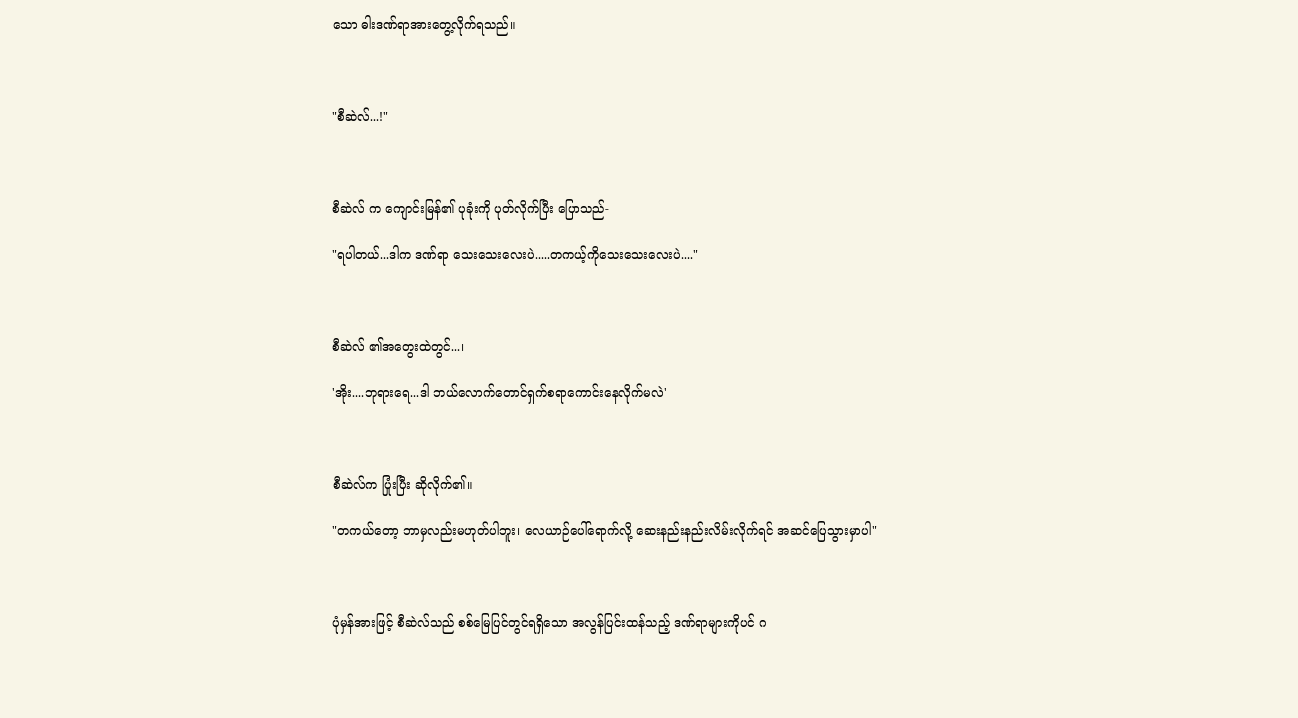သော ဓါးဒဏ်ရာအားတွေ့လိုက်ရသည်။



"စီဆဲလ်...!"



စီဆဲလ် က ကျောင်းမြန်၏ ပုခုံးကို ပုတ်လိုက်ပြီး ပြောသည်-

"ရပါတယ်...ဒါက ဒဏ်ရာ သေးသေးလေးပဲ.....တကယ့်ကိုသေးသေးလေးပဲ...."



စီဆဲလ် ၏အတွေးထဲတွင်...၊

'အိုး....ဘုရားရေ...ဒါ ဘယ်လောက်တောင်ရှက်စရာကောင်းနေလိုက်မလဲ'



စီဆဲလ်က ပြုံးပြီး ဆိုလိုက်၏။

"တကယ်တော့ ဘာမှလည်းမဟုတ်ပါဘူး၊ လေယာဉ်ပေါ်ရောက်လို့ ဆေးနည်းနည်းလိမ်းလိုက်ရင် အဆင်ပြေသွားမှာပါ"



ပုံမှန်အားဖြင့် စီဆဲလ်သည် စစ်မြေပြင်တွင်ရရှိသော အလွန်ပြင်းထန်သည့် ဒဏ်ရာများကိုပင် ဂ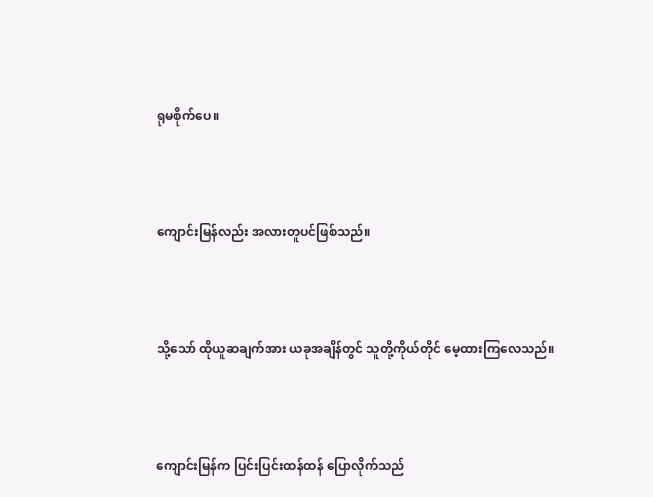ရုမစိုက်ပေ။



ကျောင်းမြန်လည်း အလားတူပင်ဖြစ်သည်။



သို့သော် ထိုယူဆချက်အား ယခုအချိန်တွင် သူတို့ကိုယ်တိုင် မေ့ထားကြလေသည်။



ကျောင်းမြန်က ပြင်းပြင်းထန်ထန် ပြောလိုက်သည်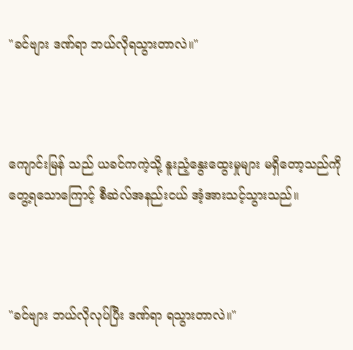"ခင်ဗျား ဒဏ်ရာ ဘယ်လိုရသွားတာလဲ။"



ကျောင်းမြန် သည် ယခင်ကကဲ့သို့ နူးညံ့နွေးထွေးမှုများ မရှိတော့သည်ကို တွေ့ရသောကြောင့် စီဆဲလ်အနည်းငယ် အံ့အားသင့်သွားသည်။



"ခင်ဗျား ဘယ်လိုလုပ်ပြီး ဒဏ်ရာ ရသွားတာလဲ။"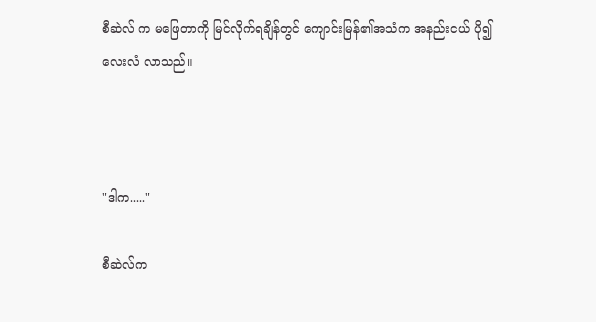စီဆဲလ် က မဖြေတာကို မြင်လိုက်ရချိန်တွင် ကျောင်းမြန်၏အသံက အနည်းငယ် ပို၍လေးလံ လာသည်။



"ဒါက....."

စီဆဲလ်က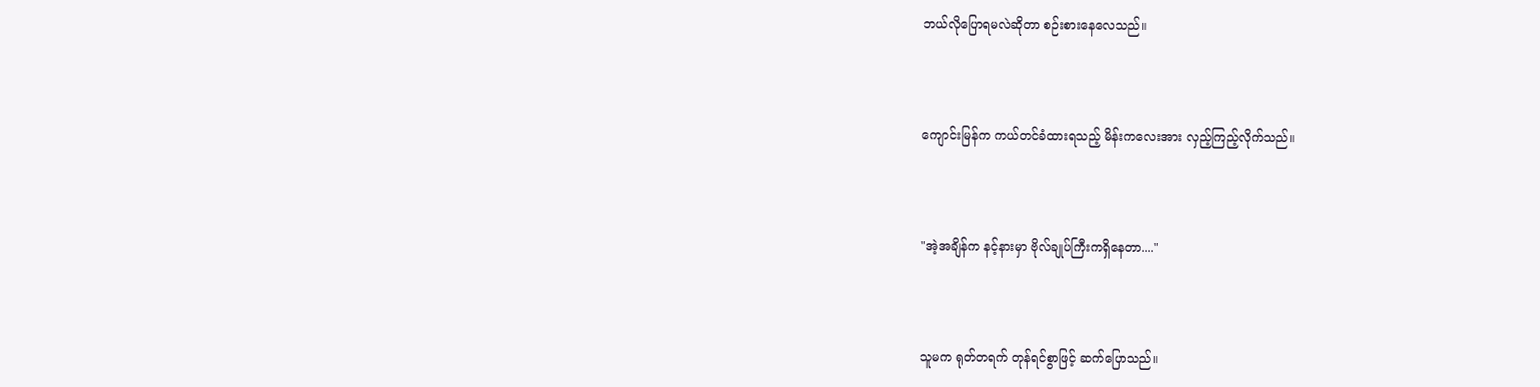ဘယ်လိုပြောရမလဲဆိုတာ စဉ်းစားနေလေသည်။



ကျောင်းမြန်က ကယ်တင်ခံထားရသည့် မိန်းကလေးအား လှည့်ကြည့်လိုက်သည်။



"အဲ့အချိန်က နင့်နားမှာ ဗိုလ်ချုပ်ကြီးကရှိနေတာ...."



သူမက ရုတ်တရက် တုန်ရင်စွာဖြင့် ဆက်ပြောသည်။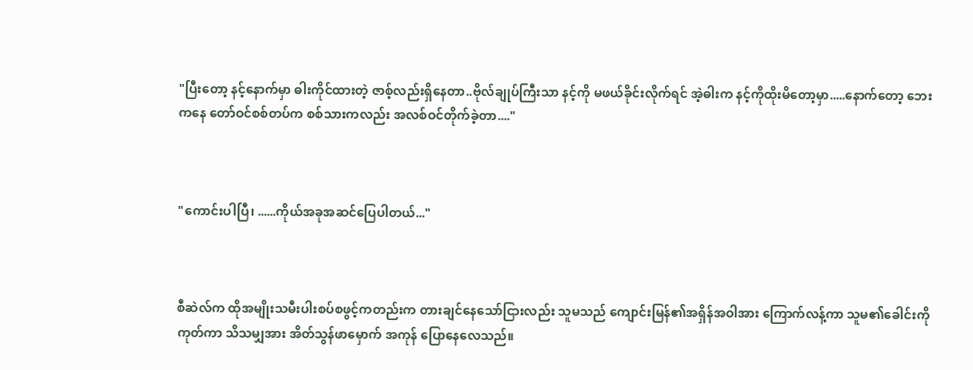"ပြီးတော့ နင့်နောက်မှာ ဓါးကိုင်ထားတဲ့ ဇာစ့်လည်းရှိနေတာ..ဗိုလ်ချုပ်ကြီးသာ နင့်ကို မဖယ်ခိုင်းလိုက်ရင် အဲ့ဓါးက နင့်ကိုထိုးမိတော့မှာ.....နောက်တော့ ဘေးကနေ တော်ဝင်စစ်တပ်က စစ်သားကလည်း အလစ်ဝင်တိုက်ခဲ့တာ...."



"ကောင်းပါပြီ၊ ......ကိုယ်အခုအဆင်ပြေပါတယ်..."



စီဆဲလ်က ထိုအမျိုးသမီးပါးစပ်စဖွင့်ကတည်းက တားချင်နေသော်ငြားလည်း သူမသည် ကျောင်းမြန်၏အရှိန်အဝါအား ကြောက်လန့်ကာ သူမ၏ခေါင်းကိုကုတ်ကာ သိသမျှအား အိတ်သွန်ဖာမှောက် အကုန် ပြောနေလေသည်။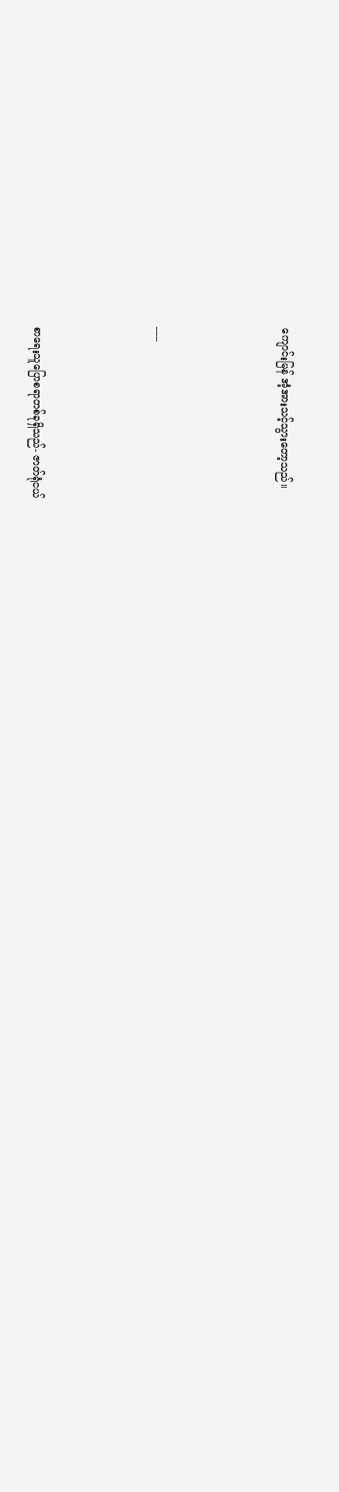ကျောင်းမြန် အံ့အားသင့်သွားတော့သည်။



___



စာရေးသူပြောစရာတစ်ခုရှိသည်- ဇာတ်ရုံငယ်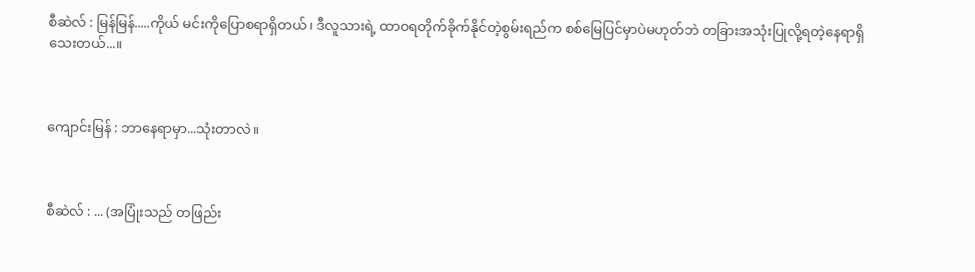စီဆဲလ် : မြန်မြန်.....ကိုယ် မင်းကိုပြောစရာရှိတယ်၊ ဒီလူသားရဲ့ ထာဝရတိုက်ခိုက်နိုင်တဲ့စွမ်းရည်က စစ်မြေပြင်မှာပဲမဟုတ်ဘဲ တခြားအသုံးပြုလို့ရတဲ့နေရာရှိသေးတယ်...။



ကျောင်းမြန် : ဘာနေရာမှာ...သုံးတာလဲ။



စီဆဲလ် : ... (အပြုံးသည် တဖြည်း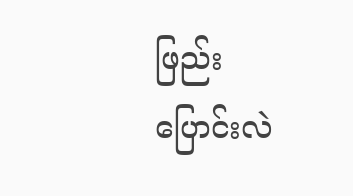ဖြည်း ပြောင်းလဲ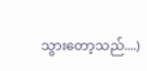သွားတော့သည်....)